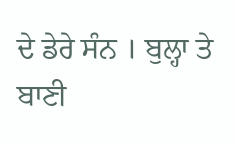ਦੇ ਡੇਰੇ ਸੰਨ । ਬੁਲ੍ਹਾ ਤੇ ਬਾਣੀ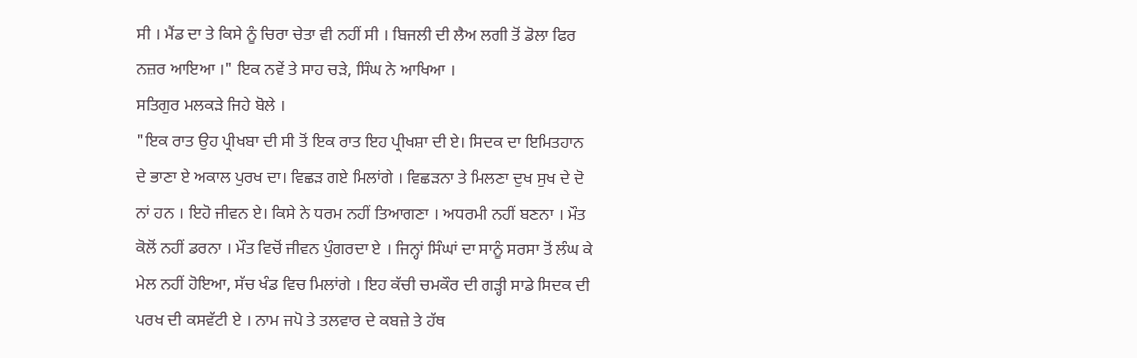ਸੀ । ਮੈਂਡ ਦਾ ਤੇ ਕਿਸੇ ਨੂੰ ਚਿਰਾ ਚੇਤਾ ਵੀ ਨਹੀਂ ਸੀ । ਬਿਜਲੀ ਦੀ ਲੈਅ ਲਗੀ ਤੋਂ ਡੋਲਾ ਫਿਰ ਨਜ਼ਰ ਆਇਆ ।" ਇਕ ਨਵੇਂ ਤੇ ਸਾਹ ਚੜੇ, ਸਿੰਘ ਨੇ ਆਖਿਆ ।
ਸਤਿਗੁਰ ਮਲਕੜੇ ਜਿਹੇ ਬੋਲੇ ।
"ਇਕ ਰਾਤ ਉਹ ਪ੍ਰੀਖਬਾ ਦੀ ਸੀ ਤੋਂ ਇਕ ਰਾਤ ਇਹ ਪ੍ਰੀਖਸ਼ਾ ਦੀ ਏ। ਸਿਦਕ ਦਾ ਇਮਿਤਹਾਨ ਦੇ ਭਾਣਾ ਏ ਅਕਾਲ ਪੁਰਖ ਦਾ। ਵਿਛੜ ਗਏ ਮਿਲਾਂਗੇ । ਵਿਛੜਨਾ ਤੇ ਮਿਲਣਾ ਦੁਖ ਸੁਖ ਦੇ ਦੋ ਨਾਂ ਹਨ । ਇਹੋ ਜੀਵਨ ਏ। ਕਿਸੇ ਨੇ ਧਰਮ ਨਹੀਂ ਤਿਆਗਣਾ । ਅਧਰਮੀ ਨਹੀਂ ਬਣਨਾ । ਮੌਤ ਕੋਲੋਂ ਨਹੀਂ ਡਰਨਾ । ਮੌਤ ਵਿਚੋਂ ਜੀਵਨ ਪੁੰਗਰਦਾ ਏ । ਜਿਨ੍ਹਾਂ ਸਿੰਘਾਂ ਦਾ ਸਾਨੂੰ ਸਰਸਾ ਤੋਂ ਲੰਘ ਕੇ ਮੇਲ ਨਹੀਂ ਹੋਇਆ, ਸੱਚ ਖੰਡ ਵਿਚ ਮਿਲਾਂਗੇ । ਇਹ ਕੱਚੀ ਚਮਕੌਰ ਦੀ ਗੜ੍ਹੀ ਸਾਡੇ ਸਿਦਕ ਦੀ ਪਰਖ ਦੀ ਕਸਵੱਟੀ ਏ । ਨਾਮ ਜਪੋ ਤੇ ਤਲਵਾਰ ਦੇ ਕਬਜ਼ੇ ਤੇ ਹੱਥ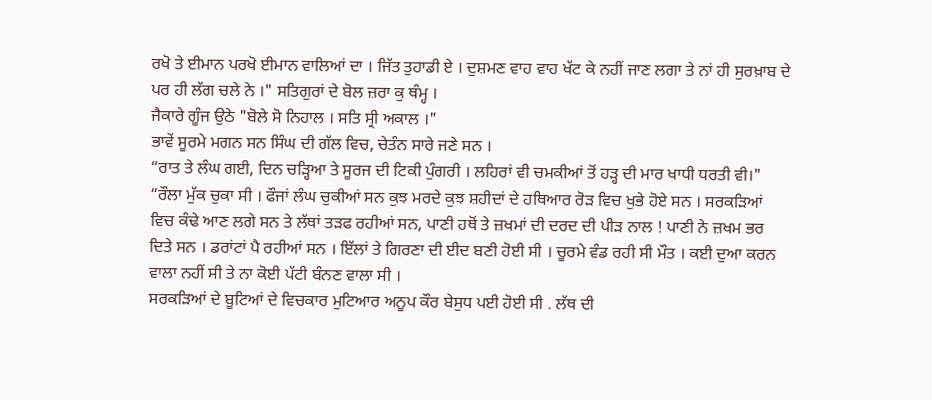ਰਖੋ ਤੇ ਈਮਾਨ ਪਰਖੋ ਈਮਾਨ ਵਾਲਿਆਂ ਦਾ । ਜਿੱਤ ਤੁਹਾਡੀ ਏ । ਦੁਸ਼ਮਣ ਵਾਹ ਵਾਹ ਖੱਟ ਕੇ ਨਹੀਂ ਜਾਣ ਲਗਾ ਤੇ ਨਾਂ ਹੀ ਸੁਰਖ਼ਾਬ ਦੇ ਪਰ ਹੀ ਲੱਗ ਚਲੇ ਨੇ ।" ਸਤਿਗੁਰਾਂ ਦੇ ਬੋਲ ਜ਼ਰਾ ਕੁ ਥੰਮ੍ਹ ।
ਜੈਕਾਰੇ ਗੂੰਜ ਉਠੇ "ਬੋਲੇ ਸੋ ਨਿਹਾਲ । ਸਤਿ ਸ੍ਰੀ ਅਕਾਲ ।"
ਭਾਵੇਂ ਸੂਰਮੇ ਮਗਨ ਸਨ ਸਿੰਘ ਦੀ ਗੱਲ ਵਿਚ, ਚੇਤੰਨ ਸਾਰੇ ਜਣੇ ਸਨ ।
“ਰਾਤ ਤੇ ਲੰਘ ਗਈ, ਦਿਨ ਚੜ੍ਹਿਆ ਤੇ ਸੂਰਜ ਦੀ ਟਿਕੀ ਪੁੰਗਰੀ । ਲਹਿਰਾਂ ਵੀ ਚਮਕੀਆਂ ਤੋਂ ਹੜ੍ਹ ਦੀ ਮਾਰ ਖਾਧੀ ਧਰਤੀ ਵੀ।"
“ਰੌਲਾ ਮੁੱਕ ਚੁਕਾ ਸੀ । ਫੌਜਾਂ ਲੰਘ ਚੁਕੀਆਂ ਸਨ ਕੁਝ ਮਰਦੇ ਕੁਝ ਸ਼ਹੀਦਾਂ ਦੇ ਹਥਿਆਰ ਰੋੜ ਵਿਚ ਖੁਭੇ ਹੋਏ ਸਨ । ਸਰਕੜਿਆਂ ਵਿਚ ਕੰਢੇ ਆਣ ਲਗੇ ਸਨ ਤੇ ਲੱਥਾਂ ਤੜਫ ਰਹੀਆਂ ਸਨ, ਪਾਣੀ ਹਥੋਂ ਤੇ ਜ਼ਖਮਾਂ ਦੀ ਦਰਦ ਦੀ ਪੀੜ ਨਾਲ ! ਪਾਣੀ ਨੇ ਜ਼ਖਮ ਭਰ ਦਿਤੇ ਸਨ । ਡਰਾਂਟਾਂ ਪੈ ਰਹੀਆਂ ਸਨ । ਇੱਲਾਂ ਤੇ ਗਿਰਣਾ ਦੀ ਈਦ ਬਣੀ ਹੋਈ ਸੀ । ਚੂਰਮੇ ਵੰਡ ਰਹੀ ਸੀ ਮੌਤ । ਕਈ ਦੁਆ ਕਰਨ ਵਾਲਾ ਨਹੀਂ ਸੀ ਤੇ ਨਾ ਕੋਈ ਪੱਟੀ ਬੰਨਣ ਵਾਲਾ ਸੀ ।
ਸਰਕੜਿਆਂ ਦੇ ਬੂਟਿਆਂ ਦੇ ਵਿਚਕਾਰ ਮੁਟਿਆਰ ਅਨੂਪ ਕੌਰ ਬੇਸੁਧ ਪਈ ਹੋਈ ਸੀ . ਲੱਥ ਦੀ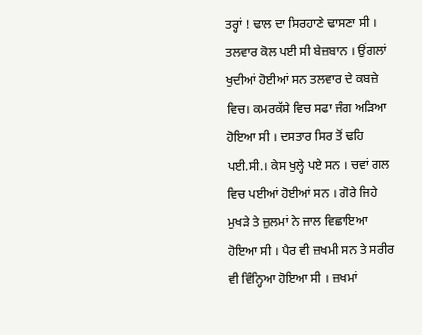ਤਰ੍ਹਾਂ ! ਢਾਲ ਦਾ ਸਿਰਹਾਣੇ ਢਾਸਣਾ ਸੀ । ਤਲਵਾਰ ਕੋਲ ਪਈ ਸੀ ਬੇਜ਼ਬਾਨ । ਉਂਗਲਾਂ ਖੁਦੀਆਂ ਹੋਈਆਂ ਸਨ ਤਲਵਾਰ ਦੇ ਕਬਜ਼ੇ ਵਿਚ। ਕਮਰਕੱਸੇ ਵਿਚ ਸਫਾ ਜੰਗ ਅੜਿਆ ਹੋਇਆ ਸੀ । ਦਸਤਾਰ ਸਿਰ ਤੋਂ ਢਹਿ ਪਈ.ਸੀ.। ਕੇਸ ਖੁਲ੍ਹੇ ਪਏ ਸਨ । ਚਵਾਂ ਗਲ ਵਿਚ ਪਈਆਂ ਹੋਈਆਂ ਸਨ । ਗੋਰੇ ਜਿਹੇ ਮੁਖੜੇ ਤੇ ਜ਼ੁਲਮਾਂ ਨੇ ਜਾਲ ਵਿਛਾਇਆ ਹੋਇਆ ਸੀ । ਪੈਰ ਵੀ ਜ਼ਖਮੀ ਸਨ ਤੇ ਸਰੀਰ ਵੀ ਵਿੰਨ੍ਹਿਆ ਹੋਇਆ ਸੀ । ਜ਼ਖਮਾਂ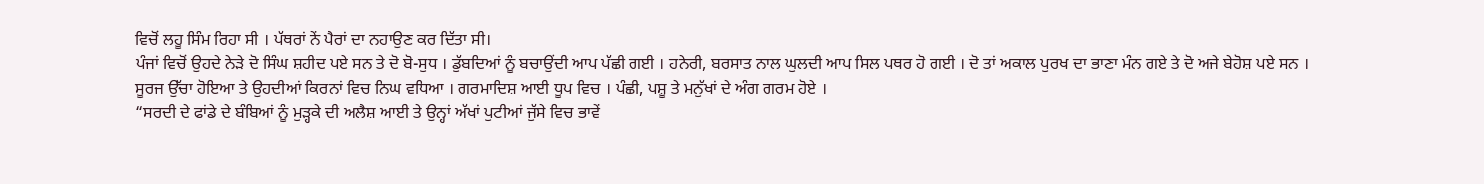ਵਿਚੋਂ ਲਹੂ ਸਿੰਮ ਰਿਹਾ ਸੀ । ਪੱਥਰਾਂ ਨੇਂ ਪੈਰਾਂ ਦਾ ਨਹਾਉਣ ਕਰ ਦਿੱਤਾ ਸੀ।
ਪੰਜਾਂ ਵਿਚੋਂ ਉਹਦੇ ਨੇੜੇ ਦੋ ਸਿੰਘ ਸ਼ਹੀਦ ਪਏ ਸਨ ਤੇ ਦੋ ਬੋ-ਸੁਧ । ਡੁੱਬਦਿਆਂ ਨੂੰ ਬਚਾਉਂਦੀ ਆਪ ਪੱਛੀ ਗਈ । ਹਨੇਰੀ, ਬਰਸਾਤ ਨਾਲ ਘੁਲਦੀ ਆਪ ਸਿਲ ਪਥਰ ਹੋ ਗਈ । ਦੋ ਤਾਂ ਅਕਾਲ ਪੁਰਖ ਦਾ ਭਾਣਾ ਮੰਨ ਗਏ ਤੇ ਦੋ ਅਜੇ ਬੇਹੋਸ਼ ਪਏ ਸਨ ।
ਸੂਰਜ ਉੱਚਾ ਹੋਇਆ ਤੇ ਉਹਦੀਆਂ ਕਿਰਨਾਂ ਵਿਚ ਨਿਘ ਵਧਿਆ । ਗਰਮਾਦਿਸ਼ ਆਈ ਧੂਪ ਵਿਚ । ਪੰਛੀ, ਪਸ਼ੂ ਤੇ ਮਨੁੱਖਾਂ ਦੇ ਅੰਗ ਗਰਮ ਹੋਏ ।
“ਸਰਦੀ ਦੇ ਫਾਂਡੇ ਦੇ ਬੰਬਿਆਂ ਨੂੰ ਮੁੜ੍ਹਕੇ ਦੀ ਅਲੈਸ਼ ਆਈ ਤੇ ਉਨ੍ਹਾਂ ਅੱਖਾਂ ਪੁਟੀਆਂ ਜੁੱਸੇ ਵਿਚ ਭਾਵੇਂ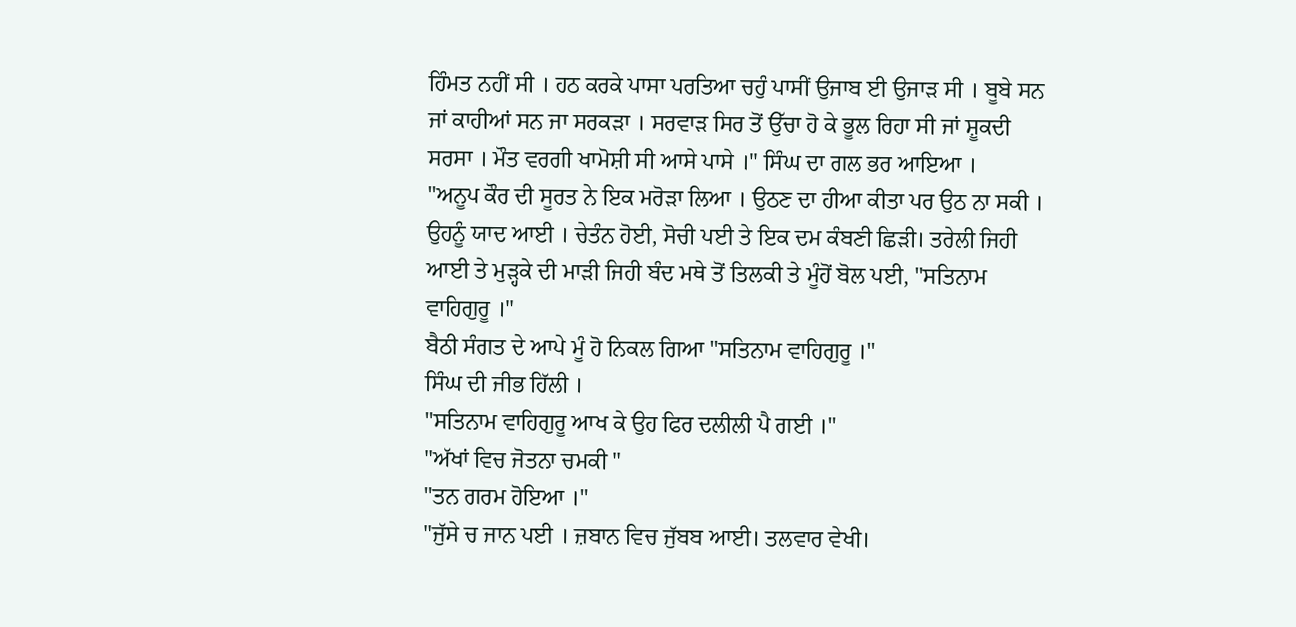ਹਿੰਮਤ ਨਹੀਂ ਸੀ । ਹਠ ਕਰਕੇ ਪਾਸਾ ਪਰਤਿਆ ਚਹੁੰ ਪਾਸੀਂ ਉਜਾਬ ਈ ਉਜਾੜ ਸੀ । ਬੂਬੇ ਸਨ ਜਾਂ ਕਾਹੀਆਂ ਸਨ ਜਾ ਸਰਕੜਾ । ਸਰਵਾੜ ਸਿਰ ਤੋਂ ਉੱਚਾ ਹੋ ਕੇ ਭੂਲ ਰਿਹਾ ਸੀ ਜਾਂ ਸ਼ੂਕਦੀ ਸਰਸਾ । ਮੌਤ ਵਰਗੀ ਖਾਮੋਸ਼ੀ ਸੀ ਆਸੇ ਪਾਸੇ ।" ਸਿੰਘ ਦਾ ਗਲ ਭਰ ਆਇਆ ।
"ਅਨੂਪ ਕੌਰ ਦੀ ਸੂਰਤ ਨੇ ਇਕ ਮਰੋੜਾ ਲਿਆ । ਉਠਣ ਦਾ ਹੀਆ ਕੀਤਾ ਪਰ ਉਠ ਨਾ ਸਕੀ । ਉਹਨੂੰ ਯਾਦ ਆਈ । ਚੇਤੰਨ ਹੋਈ, ਸੋਚੀ ਪਈ ਤੇ ਇਕ ਦਮ ਕੰਬਣੀ ਛਿੜੀ। ਤਰੇਲੀ ਜਿਹੀ ਆਈ ਤੇ ਮੁੜ੍ਹਕੇ ਦੀ ਮਾੜੀ ਜਿਹੀ ਬੰਦ ਮਥੇ ਤੋਂ ਤਿਲਕੀ ਤੇ ਮੂੰਹੋਂ ਬੋਲ ਪਈ, "ਸਤਿਨਾਮ ਵਾਹਿਗੁਰੂ ।"
ਬੈਠੀ ਸੰਗਤ ਦੇ ਆਪੇ ਮੂੰ ਹੋ ਨਿਕਲ ਗਿਆ "ਸਤਿਨਾਮ ਵਾਹਿਗੁਰੂ ।"
ਸਿੰਘ ਦੀ ਜੀਭ ਹਿੱਲੀ ।
"ਸਤਿਨਾਮ ਵਾਹਿਗੁਰੂ ਆਖ ਕੇ ਉਹ ਫਿਰ ਦਲੀਲੀ ਪੈ ਗਈ ।"
"ਅੱਖਾਂ ਵਿਚ ਜੋਤਨਾ ਚਮਕੀ "
"ਤਨ ਗਰਮ ਹੋਇਆ ।"
"ਜੁੱਸੇ ਚ ਜਾਨ ਪਈ । ਜ਼ਬਾਨ ਵਿਚ ਜੁੱਬਬ ਆਈ। ਤਲਵਾਰ ਵੇਖੀ।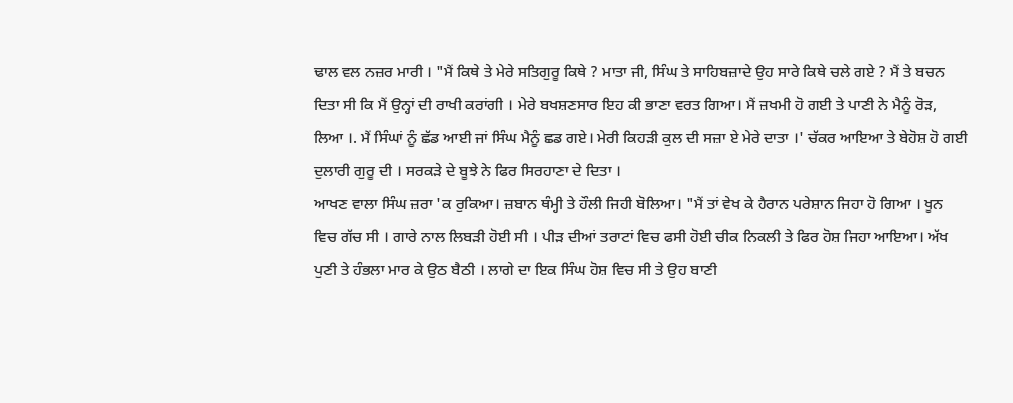ਢਾਲ ਵਲ ਨਜ਼ਰ ਮਾਰੀ । "ਮੈਂ ਕਿਥੇ ਤੇ ਮੇਰੇ ਸਤਿਗੁਰੂ ਕਿਥੇ ? ਮਾਤਾ ਜੀ, ਸਿੰਘ ਤੇ ਸਾਹਿਬਜ਼ਾਦੇ ਉਹ ਸਾਰੇ ਕਿਥੇ ਚਲੇ ਗਏ ? ਮੈਂ ਤੇ ਬਚਨ ਦਿਤਾ ਸੀ ਕਿ ਮੈਂ ਉਨ੍ਹਾਂ ਦੀ ਰਾਖੀ ਕਰਾਂਗੀ । ਮੇਰੇ ਬਖਸ਼ਣਸਾਰ ਇਹ ਕੀ ਭਾਣਾ ਵਰਤ ਗਿਆ। ਮੈਂ ਜ਼ਖਮੀ ਹੋ ਗਈ ਤੇ ਪਾਣੀ ਨੇ ਮੈਨੂੰ ਰੋੜ, ਲਿਆ ।. ਮੈਂ ਸਿੰਘਾਂ ਨੂੰ ਛੱਡ ਆਈ ਜਾਂ ਸਿੰਘ ਮੈਨੂੰ ਛਡ ਗਏ। ਮੇਰੀ ਕਿਹੜੀ ਕੁਲ ਦੀ ਸਜ਼ਾ ਏ ਮੇਰੇ ਦਾਤਾ ।' ਚੱਕਰ ਆਇਆ ਤੇ ਬੇਹੋਸ਼ ਹੋ ਗਈ ਦੁਲਾਰੀ ਗੁਰੂ ਦੀ । ਸਰਕੜੇ ਦੇ ਬੂਝੇ ਨੇ ਫਿਰ ਸਿਰਹਾਣਾ ਦੇ ਦਿਤਾ ।
ਆਖਣ ਵਾਲਾ ਸਿੰਘ ਜ਼ਰਾ 'ਕ ਰੁਕਿਆ। ਜ਼ਬਾਨ ਥੰਮ੍ਹੀ ਤੇ ਹੌਲੀ ਜਿਹੀ ਬੋਲਿਆ। "ਮੈਂ ਤਾਂ ਵੇਖ ਕੇ ਹੈਰਾਨ ਪਰੇਸ਼ਾਨ ਜਿਹਾ ਹੋ ਗਿਆ । ਖੂਨ ਵਿਚ ਗੱਚ ਸੀ । ਗਾਰੇ ਨਾਲ ਲਿਬੜੀ ਹੋਈ ਸੀ । ਪੀੜ ਦੀਆਂ ਤਰਾਟਾਂ ਵਿਚ ਫਸੀ ਹੋਈ ਚੀਕ ਨਿਕਲੀ ਤੇ ਫਿਰ ਹੋਸ਼ ਜਿਹਾ ਆਇਆ। ਅੱਖ ਪੁਣੀ ਤੇ ਹੰਭਲਾ ਮਾਰ ਕੇ ਉਠ ਬੈਠੀ । ਲਾਗੇ ਦਾ ਇਕ ਸਿੰਘ ਹੋਸ਼ ਵਿਚ ਸੀ ਤੇ ਉਹ ਬਾਣੀ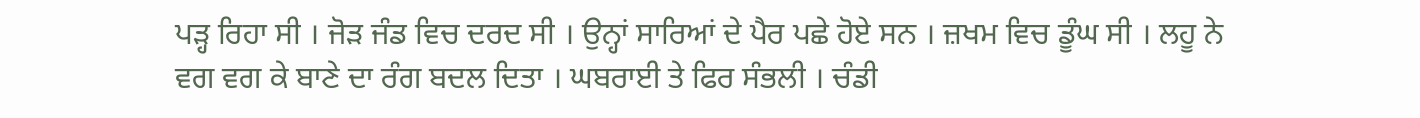ਪੜ੍ਹ ਰਿਹਾ ਸੀ । ਜੋੜ ਜੰਡ ਵਿਚ ਦਰਦ ਸੀ । ਉਨ੍ਹਾਂ ਸਾਰਿਆਂ ਦੇ ਪੈਰ ਪਛੇ ਹੋਏ ਸਨ । ਜ਼ਖਮ ਵਿਚ ਡੂੰਘ ਸੀ । ਲਹੂ ਨੇ ਵਗ ਵਗ ਕੇ ਬਾਣੇ ਦਾ ਰੰਗ ਬਦਲ ਦਿਤਾ । ਘਬਰਾਈ ਤੇ ਫਿਰ ਸੰਭਲੀ । ਚੰਡੀ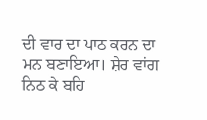ਦੀ ਵਾਰ ਦਾ ਪਾਠ ਕਰਨ ਦਾ ਮਨ ਬਣਾਇਆ। ਸ਼ੇਰ ਵਾਂਗ ਨਿਠ ਕੇ ਬਹਿ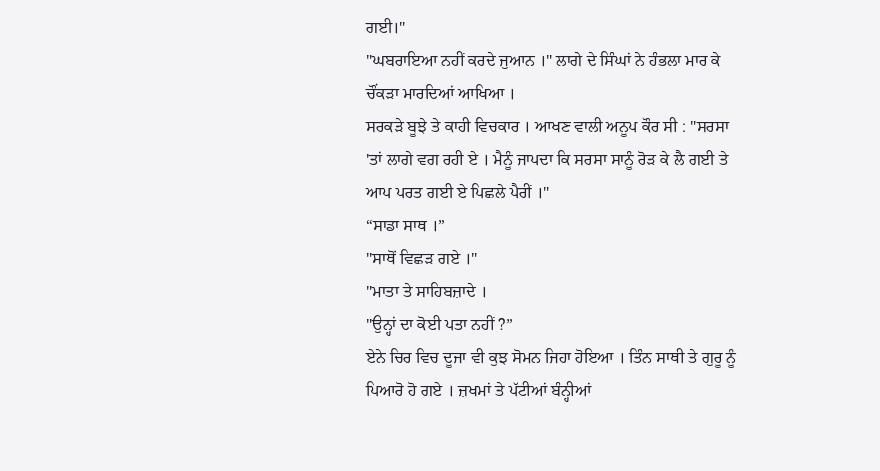ਗਈ।"
"ਘਬਰਾਇਆ ਨਹੀਂ ਕਰਦੇ ਜੁਆਨ ।" ਲਾਗੇ ਦੇ ਸਿੰਘਾਂ ਨੇ ਹੰਭਲਾ ਮਾਰ ਕੇ ਚੌਂਕੜਾ ਮਾਰਦਿਆਂ ਆਖਿਆ ।
ਸਰਕੜੇ ਬੂਝੇ ਤੇ ਕਾਹੀ ਵਿਚਕਾਰ । ਆਖਣ ਵਾਲੀ ਅਨੂਪ ਕੌਰ ਸੀ : "ਸਰਸਾ 'ਤਾਂ ਲਾਗੇ ਵਗ ਰਹੀ ਏ । ਮੈਨੂੰ ਜਾਪਦਾ ਕਿ ਸਰਸਾ ਸਾਨੂੰ ਰੋੜ ਕੇ ਲੈ ਗਈ ਤੇ ਆਪ ਪਰਤ ਗਈ ਏ ਪਿਛਲੇ ਪੈਰੀਂ ।"
“ਸਾਡਾ ਸਾਥ ।”
"ਸਾਥੋਂ ਵਿਛੜ ਗਏ ।"
"ਮਾਤਾ ਤੇ ਸਾਹਿਬਜ਼ਾਦੇ ।
"ਉਨ੍ਹਾਂ ਦਾ ਕੋਈ ਪਤਾ ਨਹੀਂ ?”
ਏਨੇ ਚਿਰ ਵਿਚ ਦੂਜਾ ਵੀ ਕੁਝ ਸੋਮਨ ਜਿਹਾ ਹੋਇਆ । ਤਿੰਨ ਸਾਥੀ ਤੇ ਗੁਰੂ ਨੂੰ ਪਿਆਰੋ ਹੋ ਗਏ । ਜ਼ਖਮਾਂ ਤੇ ਪੱਟੀਆਂ ਬੰਨ੍ਹੀਆਂ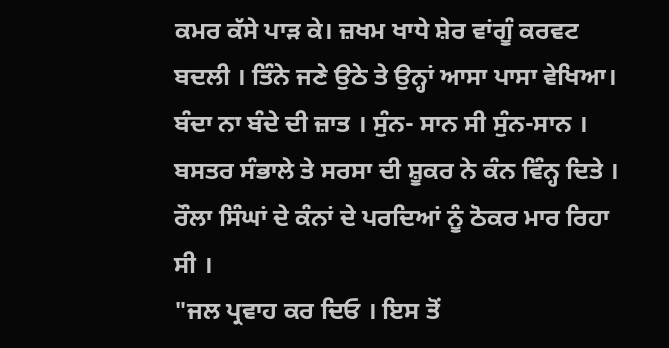ਕਮਰ ਕੱਸੇ ਪਾੜ ਕੇ। ਜ਼ਖਮ ਖਾਧੇ ਸ਼ੇਰ ਵਾਂਗੂੰ ਕਰਵਟ ਬਦਲੀ । ਤਿੰਨੇ ਜਣੇ ਉਠੇ ਤੇ ਉਨ੍ਹਾਂ ਆਸਾ ਪਾਸਾ ਵੇਖਿਆ। ਬੰਦਾ ਨਾ ਬੰਦੇ ਦੀ ਜ਼ਾਤ । ਸੁੰਨ- ਸਾਨ ਸੀ ਸੁੰਨ-ਸਾਨ । ਬਸਤਰ ਸੰਭਾਲੇ ਤੇ ਸਰਸਾ ਦੀ ਸ਼ੂਕਰ ਨੇ ਕੰਨ ਵਿੰਨ੍ਹ ਦਿਤੇ ।
ਰੌਲਾ ਸਿੰਘਾਂ ਦੇ ਕੰਨਾਂ ਦੇ ਪਰਦਿਆਂ ਨੂੰ ਠੋਕਰ ਮਾਰ ਰਿਹਾ ਸੀ ।
"ਜਲ ਪ੍ਰਵਾਹ ਕਰ ਦਿਓ । ਇਸ ਤੋਂ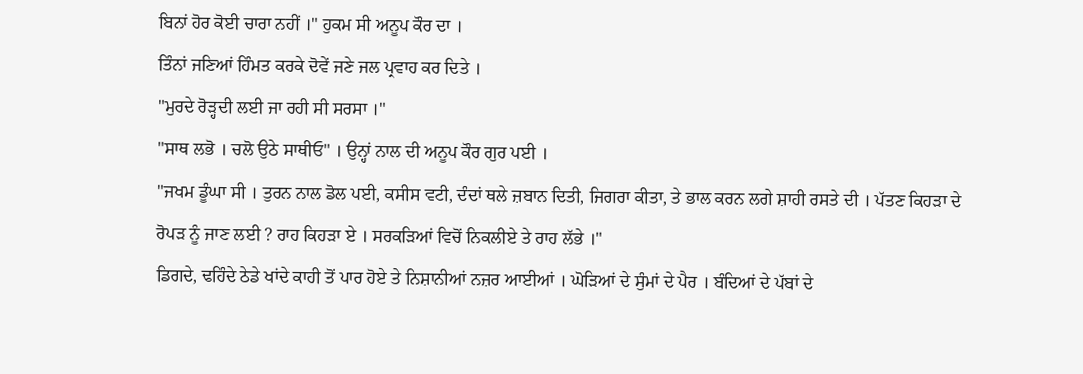ਬਿਨਾਂ ਹੋਰ ਕੋਈ ਚਾਰਾ ਨਹੀਂ ।" ਹੁਕਮ ਸੀ ਅਨੂਪ ਕੌਰ ਦਾ ।
ਤਿੰਨਾਂ ਜਣਿਆਂ ਹਿੰਮਤ ਕਰਕੇ ਦੋਵੇਂ ਜਣੇ ਜਲ ਪ੍ਰਵਾਹ ਕਰ ਦਿਤੇ ।
"ਮੁਰਦੇ ਰੋੜ੍ਹਦੀ ਲਈ ਜਾ ਰਹੀ ਸੀ ਸਰਸਾ ।"
"ਸਾਥ ਲਭੋ । ਚਲੋ ਉਠੇ ਸਾਥੀਓ" । ਉਨ੍ਹਾਂ ਨਾਲ ਦੀ ਅਨੂਪ ਕੌਰ ਗੁਰ ਪਈ ।
"ਜਖਮ ਡੂੰਘਾ ਸੀ । ਤੁਰਨ ਨਾਲ ਡੋਲ ਪਈ, ਕਸੀਸ ਵਟੀ, ਦੰਦਾਂ ਥਲੇ ਜ਼ਬਾਨ ਦਿਤੀ, ਜਿਗਰਾ ਕੀਤਾ, ਤੇ ਭਾਲ ਕਰਨ ਲਗੇ ਸ਼ਾਹੀ ਰਸਤੇ ਦੀ । ਪੱਤਣ ਕਿਹੜਾ ਦੇ ਰੋਪੜ ਨੂੰ ਜਾਣ ਲਈ ? ਰਾਹ ਕਿਹੜਾ ਏ । ਸਰਕੜਿਆਂ ਵਿਚੋਂ ਨਿਕਲੀਏ ਤੇ ਰਾਹ ਲੱਭੇ ।"
ਡਿਗਦੇ, ਢਹਿੰਦੇ ਠੇਡੇ ਖਾਂਦੇ ਕਾਹੀ ਤੋਂ ਪਾਰ ਹੋਏ ਤੇ ਨਿਸ਼ਾਨੀਆਂ ਨਜ਼ਰ ਆਈਆਂ । ਘੋੜਿਆਂ ਦੇ ਸੁੰਮਾਂ ਦੇ ਪੈਰ । ਬੰਦਿਆਂ ਦੇ ਪੱਬਾਂ ਦੇ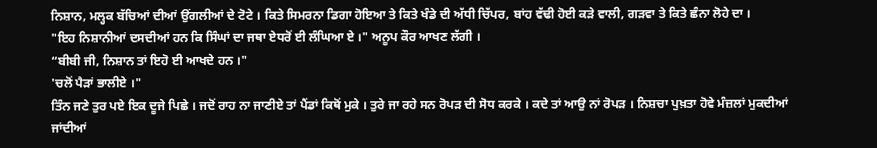ਨਿਸ਼ਾਨ, ਮਲ੍ਹਕ ਬੱਚਿਆਂ ਦੀਆਂ ਉਂਗਲੀਆਂ ਦੇ ਟੋਟੇ । ਕਿਤੇ ਸਿਮਰਨਾ ਡਿਗਾ ਹੋਇਆ ਤੇ ਕਿਤੇ ਖੰਡੇ ਦੀ ਅੱਧੀ ਚਿੱਪਰ, ਬਾਂਹ ਵੱਢੀ ਹੋਈ ਕੜੇ ਵਾਲੀ, ਗੜਵਾ ਤੇ ਕਿਤੇ ਛੰਨਾ ਲੋਹੇ ਦਾ ।
"ਇਹ ਨਿਸ਼ਾਨੀਆਂ ਦਸਦੀਆਂ ਹਨ ਕਿ ਸਿੰਘਾਂ ਦਾ ਜਥਾ ਏਧਰੋਂ ਈ ਲੰਘਿਆ ਏ ।" ਅਨੂਪ ਕੌਰ ਆਖਣ ਲੱਗੀ ।
“ਬੀਬੀ ਜੀ, ਨਿਸ਼ਾਨ ਤਾਂ ਇਹੋ ਈ ਆਖਦੇ ਹਨ ।"
'ਚਲੋਂ ਪੈੜਾਂ ਭਾਲੀਏ ।"
ਤਿੰਨ ਜਣੇ ਤੁਰ ਪਏ ਇਕ ਦੂਜੇ ਪਿਛੇ । ਜਦੋਂ ਰਾਹ ਨਾ ਜਾਣੀਏ ਤਾਂ ਪੈਂਡਾਂ ਕਿਥੋਂ ਮੁਕੇ । ਤੁਰੇ ਜਾ ਰਹੇ ਸਨ ਰੋਪੜ ਦੀ ਸੋਧ ਕਰਕੇ । ਕਦੇ ਤਾਂ ਆਉ ਨਾਂ ਰੋਪੜ । ਨਿਸ਼ਚਾ ਪੁਖ਼ਤਾ ਹੋਵੇ ਮੰਜ਼ਲਾਂ ਮੁਕਦੀਆਂ ਜਾਂਦੀਆਂ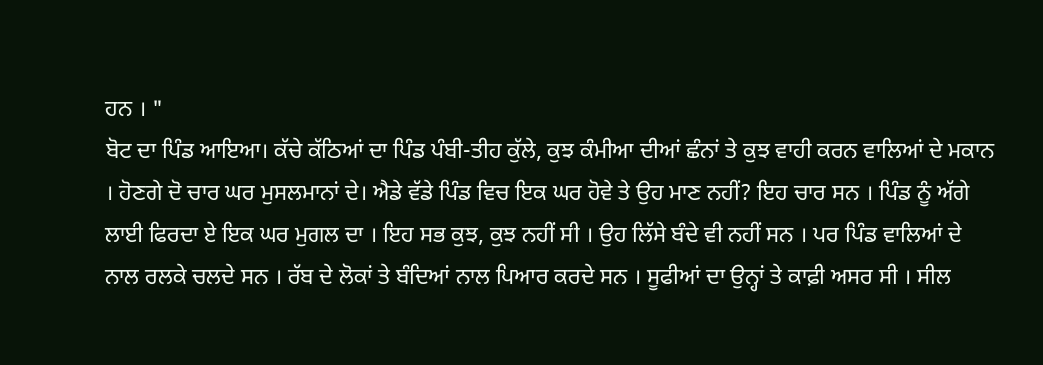ਹਨ । "
ਬੋਟ ਦਾ ਪਿੰਡ ਆਇਆ। ਕੱਚੇ ਕੱਠਿਆਂ ਦਾ ਪਿੰਡ ਪੰਬੀ-ਤੀਹ ਕੁੱਲੇ, ਕੁਝ ਕੰਮੀਆ ਦੀਆਂ ਛੰਨਾਂ ਤੇ ਕੁਝ ਵਾਹੀ ਕਰਨ ਵਾਲਿਆਂ ਦੇ ਮਕਾਨ । ਹੋਣਗੇ ਦੋ ਚਾਰ ਘਰ ਮੁਸਲਮਾਨਾਂ ਦੇ। ਐਡੇ ਵੱਡੇ ਪਿੰਡ ਵਿਚ ਇਕ ਘਰ ਹੋਵੇ ਤੇ ਉਹ ਮਾਣ ਨਹੀਂ? ਇਹ ਚਾਰ ਸਨ । ਪਿੰਡ ਨੂੰ ਅੱਗੇ ਲਾਈ ਫਿਰਦਾ ਏ ਇਕ ਘਰ ਮੁਗਲ ਦਾ । ਇਹ ਸਭ ਕੁਝ, ਕੁਝ ਨਹੀਂ ਸੀ । ਉਹ ਲਿੱਸੇ ਬੰਦੇ ਵੀ ਨਹੀਂ ਸਨ । ਪਰ ਪਿੰਡ ਵਾਲਿਆਂ ਦੇ ਨਾਲ ਰਲਕੇ ਚਲਦੇ ਸਨ । ਰੱਬ ਦੇ ਲੋਕਾਂ ਤੇ ਬੰਦਿਆਂ ਨਾਲ ਪਿਆਰ ਕਰਦੇ ਸਨ । ਸੂਫੀਆਂ ਦਾ ਉਨ੍ਹਾਂ ਤੇ ਕਾਫ਼ੀ ਅਸਰ ਸੀ । ਸੀਲ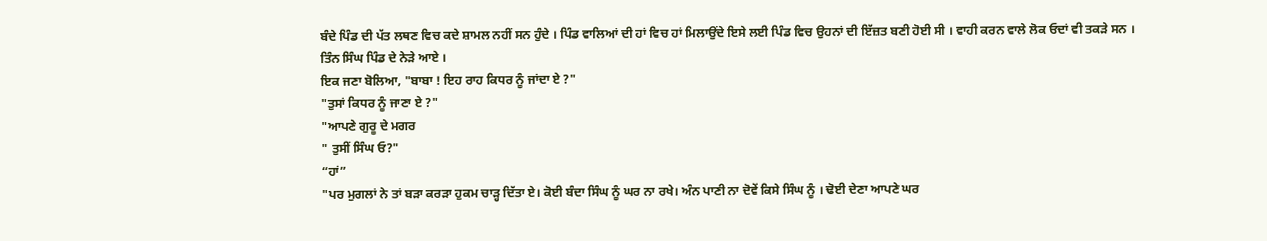ਬੰਦੇ ਪਿੰਡ ਦੀ ਪੱਤ ਲਥਣ ਵਿਚ ਕਦੇ ਸ਼ਾਮਲ ਨਹੀਂ ਸਨ ਹੁੰਦੇ । ਪਿੰਡ ਵਾਲਿਆਂ ਦੀ ਹਾਂ ਵਿਚ ਹਾਂ ਮਿਲਾਉਂਦੇ ਇਸੇ ਲਈ ਪਿੰਡ ਵਿਚ ਉਹਨਾਂ ਦੀ ਇੱਜ਼ਤ ਬਣੀ ਹੋਈ ਸੀ । ਵਾਹੀ ਕਰਨ ਵਾਲੇ ਲੋਕ ਓਦਾਂ ਵੀ ਤਕੜੇ ਸਨ ।
ਤਿੰਨ ਸਿੰਘ ਪਿੰਡ ਦੇ ਨੇੜੇ ਆਏ ।
ਇਕ ਜਣਾ ਬੋਲਿਆ, "ਬਾਬਾ ! ਇਹ ਰਾਹ ਕਿਧਰ ਨੂੰ ਜਾਂਦਾ ਏ ?"
"ਤੁਸਾਂ ਕਿਧਰ ਨੂੰ ਜਾਣਾ ਏ ?"
"ਆਪਣੇ ਗੁਰੂ ਦੇ ਮਗਰ
" ਤੁਸੀਂ ਸਿੰਘ ਓ?"
“ਹਾਂ”
"ਪਰ ਮੁਗਲਾਂ ਨੇ ਤਾਂ ਬੜਾ ਕਰੜਾ ਹੁਕਮ ਚਾੜ੍ਹ ਦਿੱਤਾ ਏ। ਕੋਈ ਬੰਦਾ ਸਿੰਘ ਨੂੰ ਘਰ ਨਾ ਰਖੇ। ਅੰਨ ਪਾਣੀ ਨਾ ਦੋਵੇਂ ਕਿਸੇ ਸਿੰਘ ਨੂੰ । ਢੋਈ ਦੇਣਾ ਆਪਣੇ ਘਰ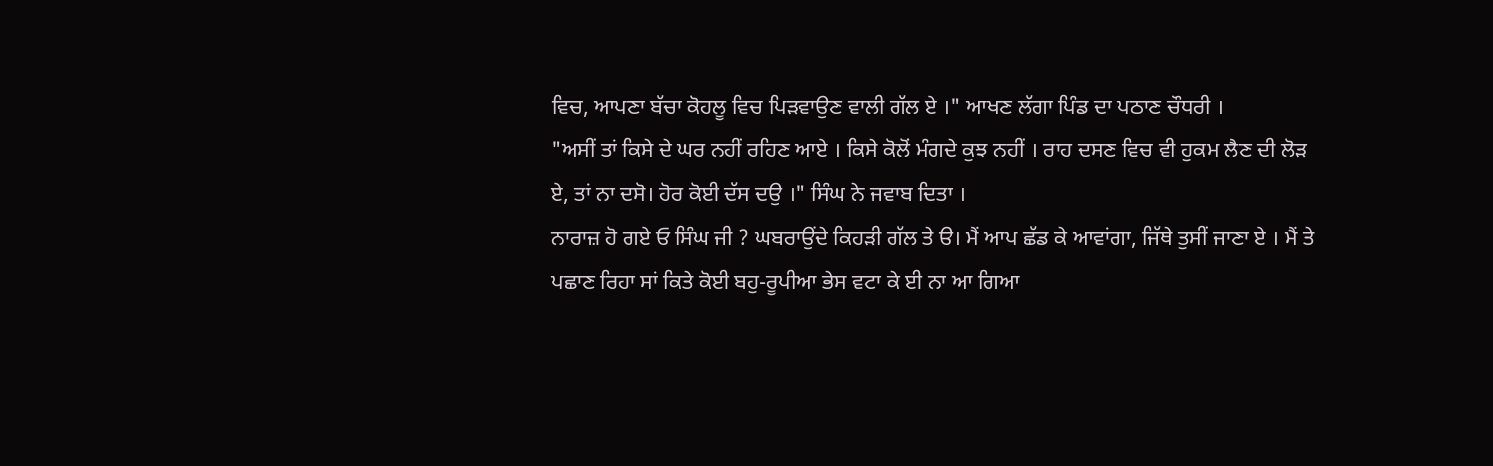ਵਿਚ, ਆਪਣਾ ਬੱਚਾ ਕੋਹਲੂ ਵਿਚ ਪਿੜਵਾਉਣ ਵਾਲੀ ਗੱਲ ਏ ।" ਆਖਣ ਲੱਗਾ ਪਿੰਡ ਦਾ ਪਠਾਣ ਚੌਧਰੀ ।
"ਅਸੀਂ ਤਾਂ ਕਿਸੇ ਦੇ ਘਰ ਨਹੀਂ ਰਹਿਣ ਆਏ । ਕਿਸੇ ਕੋਲੋਂ ਮੰਗਦੇ ਕੁਝ ਨਹੀਂ । ਰਾਹ ਦਸਣ ਵਿਚ ਵੀ ਹੁਕਮ ਲੈਣ ਦੀ ਲੋੜ ਏ, ਤਾਂ ਨਾ ਦਸੋ। ਹੋਰ ਕੋਈ ਦੱਸ ਦਉ ।" ਸਿੰਘ ਨੇ ਜਵਾਬ ਦਿਤਾ ।
ਨਾਰਾਜ਼ ਹੋ ਗਏ ਓ ਸਿੰਘ ਜੀ ? ਘਬਰਾਉਂਦੇ ਕਿਹੜੀ ਗੱਲ ਤੇ ੳ। ਮੈਂ ਆਪ ਛੱਡ ਕੇ ਆਵਾਂਗਾ, ਜਿੱਥੇ ਤੁਸੀਂ ਜਾਣਾ ਏ । ਮੈਂ ਤੇ ਪਛਾਣ ਰਿਹਾ ਸਾਂ ਕਿਤੇ ਕੋਈ ਬਹੁ-ਰੂਪੀਆ ਭੇਸ ਵਟਾ ਕੇ ਈ ਨਾ ਆ ਗਿਆ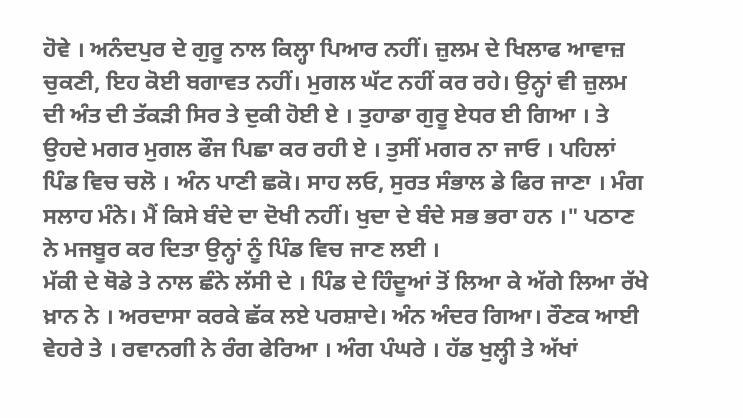ਹੋਵੇ । ਅਨੰਦਪੁਰ ਦੇ ਗੁਰੂ ਨਾਲ ਕਿਲ੍ਹਾ ਪਿਆਰ ਨਹੀਂ। ਜ਼ੁਲਮ ਦੇ ਖਿਲਾਫ ਆਵਾਜ਼ ਚੁਕਣੀ, ਇਹ ਕੋਈ ਬਗਾਵਤ ਨਹੀਂ। ਮੁਗਲ ਘੱਟ ਨਹੀਂ ਕਰ ਰਹੇ। ਉਨ੍ਹਾਂ ਵੀ ਜ਼ੁਲਮ ਦੀ ਅੰਤ ਦੀ ਤੱਕੜੀ ਸਿਰ ਤੇ ਦੁਕੀ ਹੋਈ ਏ । ਤੁਹਾਡਾ ਗੁਰੂ ਏਧਰ ਈ ਗਿਆ । ਤੇ ਉਹਦੇ ਮਗਰ ਮੁਗਲ ਫੌਜ ਪਿਛਾ ਕਰ ਰਹੀ ਏ । ਤੁਸੀਂ ਮਗਰ ਨਾ ਜਾਓ । ਪਹਿਲਾਂ ਪਿੰਡ ਵਿਚ ਚਲੋ । ਅੰਨ ਪਾਣੀ ਛਕੋ। ਸਾਹ ਲਓ, ਸੁਰਤ ਸੰਭਾਲ ਡੇ ਫਿਰ ਜਾਣਾ । ਮੰਗ ਸਲਾਹ ਮੰਨੇ। ਮੈਂ ਕਿਸੇ ਬੰਦੇ ਦਾ ਦੋਖੀ ਨਹੀਂ। ਖੁਦਾ ਦੇ ਬੰਦੇ ਸਭ ਭਰਾ ਹਨ ।" ਪਠਾਣ ਨੇ ਮਜਬੂਰ ਕਰ ਦਿਤਾ ਉਨ੍ਹਾਂ ਨੂੰ ਪਿੰਡ ਵਿਚ ਜਾਣ ਲਈ ।
ਮੱਕੀ ਦੇ ਥੋਡੇ ਤੇ ਨਾਲ ਛੰਨੇ ਲੱਸੀ ਦੇ । ਪਿੰਡ ਦੇ ਹਿੰਦੂਆਂ ਤੋਂ ਲਿਆ ਕੇ ਅੱਗੇ ਲਿਆ ਰੱਖੇ ਖ਼ਾਨ ਨੇ । ਅਰਦਾਸਾ ਕਰਕੇ ਛੱਕ ਲਏ ਪਰਸ਼ਾਦੇ। ਅੰਨ ਅੰਦਰ ਗਿਆ। ਰੌਣਕ ਆਈ ਵੇਹਰੇ ਤੇ । ਰਵਾਨਗੀ ਨੇ ਰੰਗ ਫੇਰਿਆ । ਅੰਗ ਪੰਘਰੇ । ਹੱਡ ਖੁਲ੍ਹੀ ਤੇ ਅੱਖਾਂ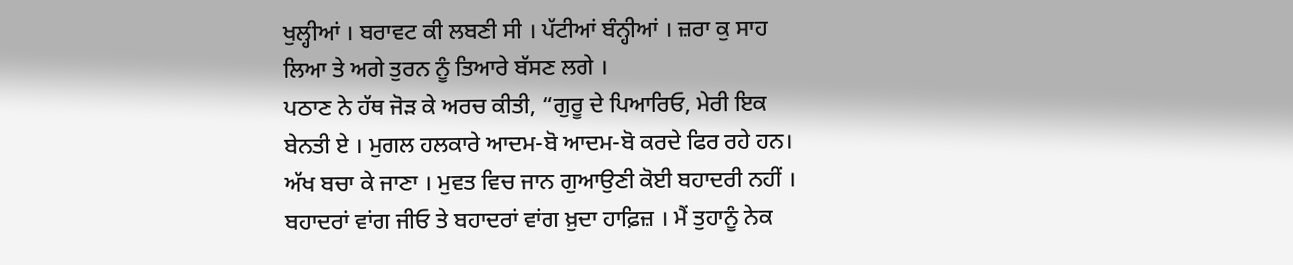ਖੁਲ੍ਹੀਆਂ । ਬਰਾਵਟ ਕੀ ਲਬਣੀ ਸੀ । ਪੱਟੀਆਂ ਬੰਨ੍ਹੀਆਂ । ਜ਼ਰਾ ਕੁ ਸਾਹ ਲਿਆ ਤੇ ਅਗੇ ਤੁਰਨ ਨੂੰ ਤਿਆਰੇ ਬੱਸਣ ਲਗੇ ।
ਪਠਾਣ ਨੇ ਹੱਥ ਜੋੜ ਕੇ ਅਰਚ ਕੀਤੀ, “ਗੁਰੂ ਦੇ ਪਿਆਰਿਓ, ਮੇਰੀ ਇਕ ਬੇਨਤੀ ਏ । ਮੁਗਲ ਹਲਕਾਰੇ ਆਦਮ-ਬੋ ਆਦਮ-ਬੋ ਕਰਦੇ ਫਿਰ ਰਹੇ ਹਨ। ਅੱਖ ਬਚਾ ਕੇ ਜਾਣਾ । ਮੁਵਤ ਵਿਚ ਜਾਨ ਗੁਆਉਣੀ ਕੋਈ ਬਹਾਦਰੀ ਨਹੀਂ । ਬਹਾਦਰਾਂ ਵਾਂਗ ਜੀਓ ਤੇ ਬਹਾਦਰਾਂ ਵਾਂਗ ਖ਼ੁਦਾ ਹਾਫ਼ਿਜ਼ । ਮੈਂ ਤੁਹਾਨੂੰ ਨੇਕ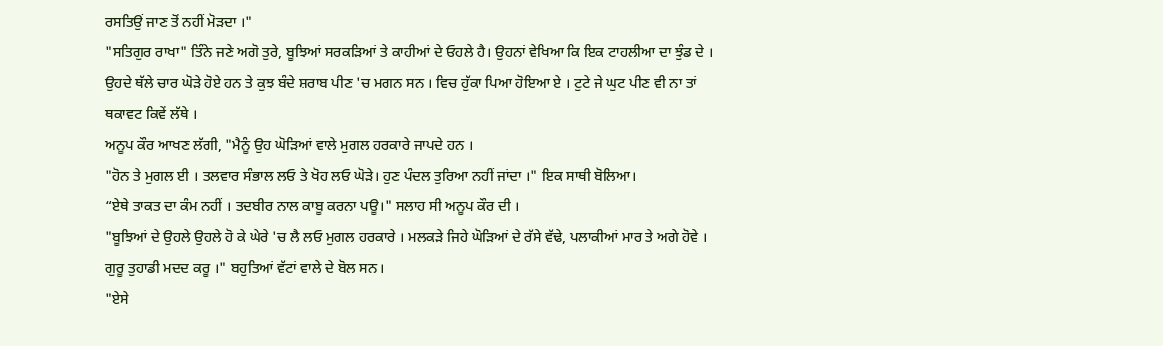ਰਸਤਿਉਂ ਜਾਣ ਤੋਂ ਨਹੀਂ ਮੋੜਦਾ ।"
"ਸਤਿਗੁਰ ਰਾਖਾ" ਤਿੰਨੇ ਜਣੇ ਅਗੋ ਤੁਰੇ, ਬੂਝਿਆਂ ਸਰਕੜਿਆਂ ਤੇ ਕਾਹੀਆਂ ਦੇ ਓਹਲੇ ਹੈ। ਉਹਨਾਂ ਵੇਖਿਆ ਕਿ ਇਕ ਟਾਹਲੀਆ ਦਾ ਝੁੰਡ ਦੇ । ਉਹਦੇ ਥੱਲੇ ਚਾਰ ਘੋੜੇ ਹੋਏ ਹਨ ਤੇ ਕੁਝ ਬੰਦੇ ਸ਼ਰਾਬ ਪੀਣ 'ਚ ਮਗਨ ਸਨ । ਵਿਚ ਹੁੱਕਾ ਪਿਆ ਹੋਇਆ ਏ । ਟੁਟੇ ਜੇ ਘੁਟ ਪੀਣ ਵੀ ਨਾ ਤਾਂ ਥਕਾਵਟ ਕਿਵੇਂ ਲੱਥੇ ।
ਅਨੂਪ ਕੌਰ ਆਖਣ ਲੱਗੀ, "ਮੈਨੂੰ ਉਹ ਘੋੜਿਆਂ ਵਾਲੇ ਮੁਗਲ ਹਰਕਾਰੇ ਜਾਪਦੇ ਹਨ ।
"ਹੋਨ ਤੇ ਮੁਗਲ ਈ । ਤਲਵਾਰ ਸੰਭਾਲ ਲਓ ਤੇ ਖੋਹ ਲਓ ਘੋੜੇ। ਹੁਣ ਪੰਦਲ ਤੁਰਿਆ ਨਹੀਂ ਜਾਂਦਾ ।" ਇਕ ਸਾਥੀ ਬੋਲਿਆ।
“ਏਥੇ ਤਾਕਤ ਦਾ ਕੰਮ ਨਹੀਂ । ਤਦਬੀਰ ਨਾਲ ਕਾਬੂ ਕਰਨਾ ਪਊ।" ਸਲਾਹ ਸੀ ਅਨੂਪ ਕੌਰ ਦੀ ।
"ਬੂਝਿਆਂ ਦੇ ਉਹਲੇ ਉਹਲੇ ਹੋ ਕੇ ਘੇਰੇ 'ਚ ਲੈ ਲਓ ਮੁਗਲ ਹਰਕਾਰੇ । ਮਲਕੜੇ ਜਿਹੇ ਘੋੜਿਆਂ ਦੇ ਰੱਸੇ ਵੱਢੇ, ਪਲਾਕੀਆਂ ਮਾਰ ਤੇ ਅਗੇ ਹੋਵੇ । ਗੁਰੂ ਤੁਹਾਡੀ ਮਦਦ ਕਰੂ ।" ਬਹੁਤਿਆਂ ਵੱਟਾਂ ਵਾਲੇ ਦੇ ਬੋਲ ਸਨ।
"ਏਸੇ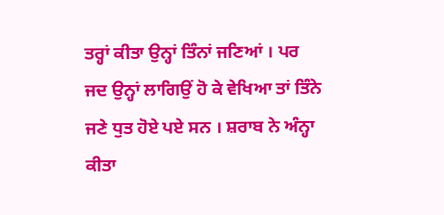ਤਰ੍ਹਾਂ ਕੀਤਾ ਉਨ੍ਹਾਂ ਤਿੰਨਾਂ ਜਣਿਆਂ । ਪਰ ਜਦ ਉਨ੍ਹਾਂ ਲਾਗਿਉਂ ਹੋ ਕੇ ਵੇਖਿਆ ਤਾਂ ਤਿੰਨੇ ਜਣੇ ਧੁਤ ਹੋਏ ਪਏ ਸਨ । ਸ਼ਰਾਬ ਨੇ ਅੰਨ੍ਹਾ ਕੀਤਾ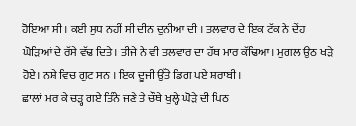ਹੋਇਆ ਸੀ । ਕਈ ਸੁਧ ਨਹੀਂ ਸੀ ਦੀਨ ਦੁਨੀਆ ਦੀ । ਤਲਵਾਰ ਦੇ ਇਕ ਟੱਕ ਨੇ ਦੇਂਹ ਘੋੜਿਆਂ ਦੇ ਰੱਸੇ ਵੱਢ ਦਿਤੇ। ਤੀਜੇ ਨੇ ਵੀ ਤਲਵਾਰ ਦਾ ਹੱਥ ਮਾਰ ਕੱਢਿਆ। ਮੁਗਲ ਉਠ ਖੜੇ ਹੋਏ। ਨਸ਼ੇ ਵਿਚ ਗੁਟ ਸਨ । ਇਕ ਦੂਜੀ ਉੱਤੇ ਡਿਗ ਪਏ ਸ਼ਰਾਬੀ ।
ਛਾਲਾਂ ਮਰ ਕੇ ਚੜ੍ਹ ਗਏ ਤਿੰਨੇ ਜਣੇ ਤੇ ਚੌਥੇ ਖੁਲ੍ਹੇ ਘੋੜੇ ਦੀ ਪਿਠ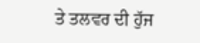ਤੇ ਤਲਵਰ ਦੀ ਹੁੱਜ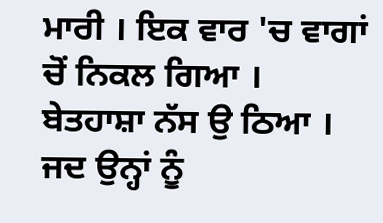ਮਾਰੀ । ਇਕ ਵਾਰ 'ਚ ਵਾਗਾਂ ਚੋਂ ਨਿਕਲ ਗਿਆ । ਬੇਤਹਾਸ਼ਾ ਨੱਸ ਉ ਠਿਆ । ਜਦ ਉਨ੍ਹਾਂ ਨੂੰ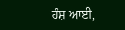ਹੰਸ਼ ਆਈ,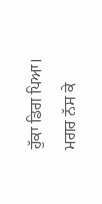ਹੁੱਕਾ ਡਿਗ ਪਿਆ। ਮਗਰ ਨੱਸ ਕੇ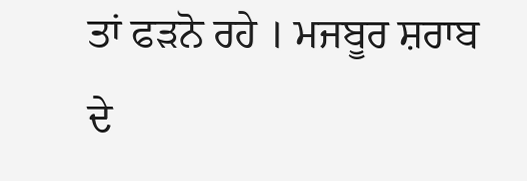ਤਾਂ ਫੜਨੋ ਰਹੇ । ਮਜਬੂਰ ਸ਼ਰਾਬ ਦੇ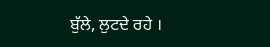ਬੁੱਲੇ, ਲੁਟਦੇ ਰਹੇ ।